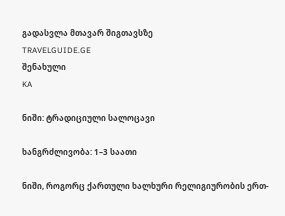გადასვლა მთავარ შიგთავსზე
TRAVELGUIDE.GE
შენახული
KA

ნიში: ტრადიციული სალოცავი

ხანგრძლივობა: 1–3 საათი

ნიში, როგორც ქართული ხალხური რელიგიურობის ერთ-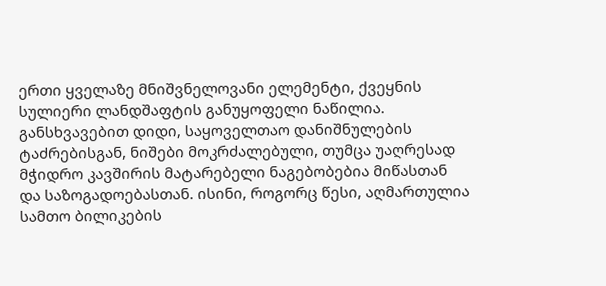ერთი ყველაზე მნიშვნელოვანი ელემენტი, ქვეყნის სულიერი ლანდშაფტის განუყოფელი ნაწილია. განსხვავებით დიდი, საყოველთაო დანიშნულების ტაძრებისგან, ნიშები მოკრძალებული, თუმცა უაღრესად მჭიდრო კავშირის მატარებელი ნაგებობებია მიწასთან და საზოგადოებასთან. ისინი, როგორც წესი, აღმართულია სამთო ბილიკების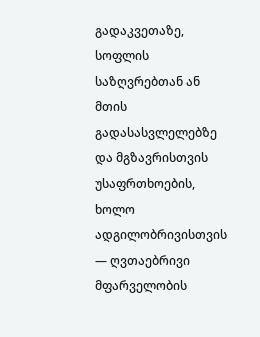გადაკვეთაზე, სოფლის საზღვრებთან ან მთის გადასასვლელებზე და მგზავრისთვის უსაფრთხოების, ხოლო ადგილობრივისთვის — ღვთაებრივი მფარველობის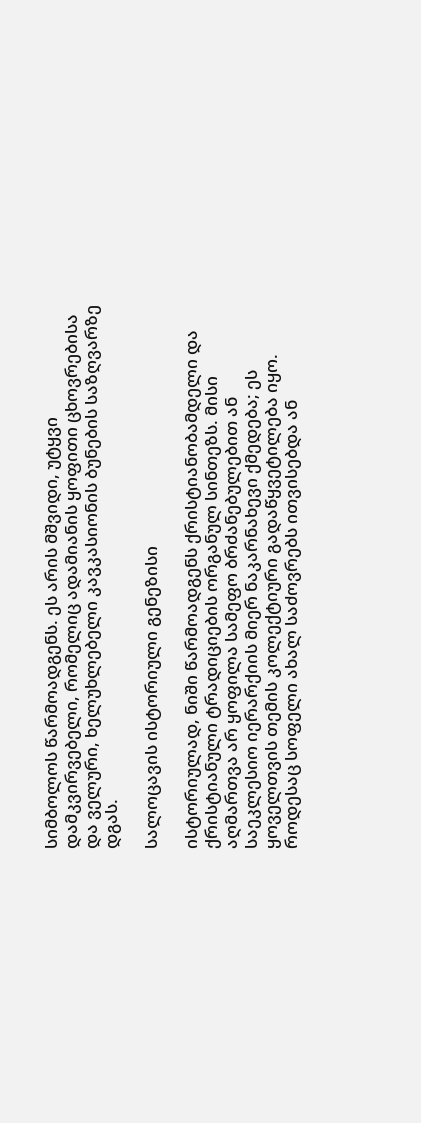სიმბოლოს წარმოადგენს. ეს არის მშვიდი, უტყვი დამკვირვებელი, რომელიც ადამიანის ყოფითი ცხოვრებისა და ველური, ხელუხლებელი კავკასიონის ბუნების საზღვარზე დგას.

სალოცავის ისტორიული გენეზისი

ისტორიულად, ნიში წარმოადგენს ქრისტიანობამდელი და ქრისტიანული ტრადიციების ორგანულ სინთეზს. მისი აღმართვა არ ყოფილა სამეფო ბრძანებულებით ან საეკლესიო იერარქიის მიერ ნაკარნახევი ქმედება; ეს ყოველთვის თემის კოლექტიური გადაწყვეტილება იყო. როდესაც სოფელი ახალ საძოვრებს ითვისებდა ან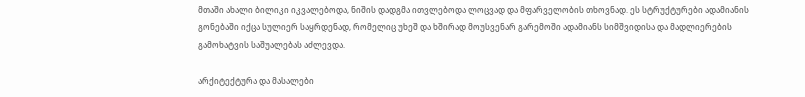მთაში ახალი ბილიკი იკვალებოდა, ნიშის დადგმა ითვლებოდა ლოცვად და მფარველობის თხოვნად. ეს სტრუქტურები ადამიანის გონებაში იქცა სულიერ საყრდენად, რომელიც უხეშ და ხშირად მოუსვენარ გარემოში ადამიანს სიმშვიდისა და მადლიერების გამოხატვის საშუალებას აძლევდა.

არქიტექტურა და მასალები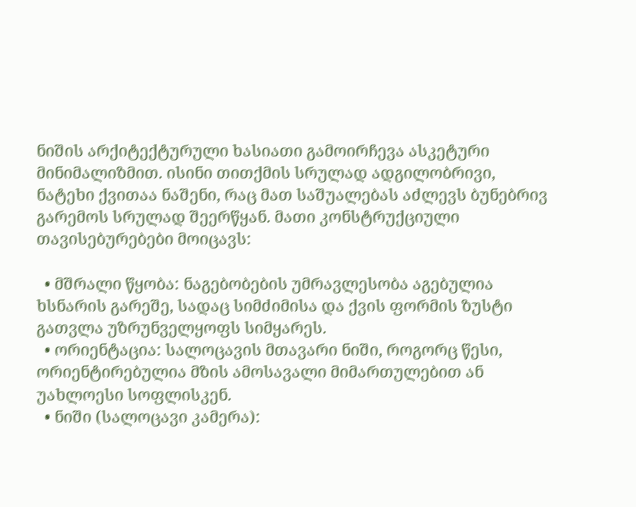ნიშის არქიტექტურული ხასიათი გამოირჩევა ასკეტური მინიმალიზმით. ისინი თითქმის სრულად ადგილობრივი, ნატეხი ქვითაა ნაშენი, რაც მათ საშუალებას აძლევს ბუნებრივ გარემოს სრულად შეერწყან. მათი კონსტრუქციული თავისებურებები მოიცავს:

  • მშრალი წყობა: ნაგებობების უმრავლესობა აგებულია ხსნარის გარეშე, სადაც სიმძიმისა და ქვის ფორმის ზუსტი გათვლა უზრუნველყოფს სიმყარეს.
  • ორიენტაცია: სალოცავის მთავარი ნიში, როგორც წესი, ორიენტირებულია მზის ამოსავალი მიმართულებით ან უახლოესი სოფლისკენ.
  • ნიში (სალოცავი კამერა):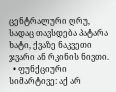ცენტრალური ღრუ, სადაც თავსდება პატარა ხატი, ქვაზე ნაკვეთი ჯვარი ან რკინის ნივთი.
  • ფუნქციური სიმარტივე: აქ არ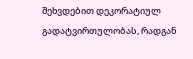შეხვდებით დეკორატიულ გადატვირთულობას, რადგან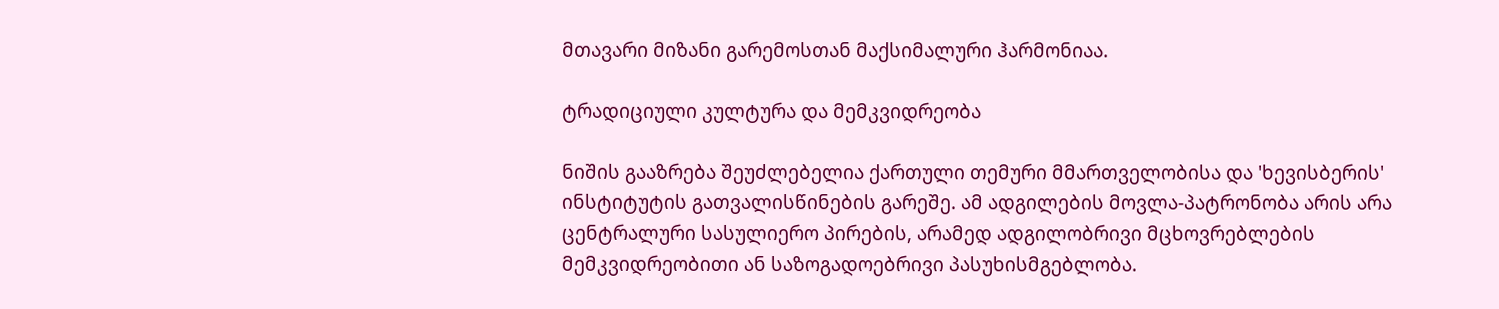მთავარი მიზანი გარემოსთან მაქსიმალური ჰარმონიაა.

ტრადიციული კულტურა და მემკვიდრეობა

ნიშის გააზრება შეუძლებელია ქართული თემური მმართველობისა და 'ხევისბერის' ინსტიტუტის გათვალისწინების გარეშე. ამ ადგილების მოვლა-პატრონობა არის არა ცენტრალური სასულიერო პირების, არამედ ადგილობრივი მცხოვრებლების მემკვიდრეობითი ან საზოგადოებრივი პასუხისმგებლობა.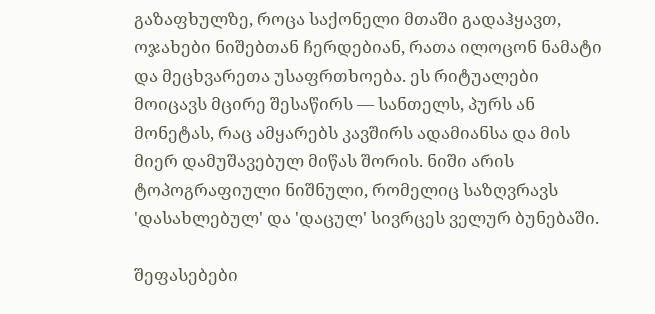გაზაფხულზე, როცა საქონელი მთაში გადაჰყავთ, ოჯახები ნიშებთან ჩერდებიან, რათა ილოცონ ნამატი და მეცხვარეთა უსაფრთხოება. ეს რიტუალები მოიცავს მცირე შესაწირს — სანთელს, პურს ან მონეტას, რაც ამყარებს კავშირს ადამიანსა და მის მიერ დამუშავებულ მიწას შორის. ნიში არის ტოპოგრაფიული ნიშნული, რომელიც საზღვრავს 'დასახლებულ' და 'დაცულ' სივრცეს ველურ ბუნებაში.

შეფასებები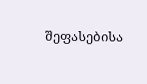შეფასებისა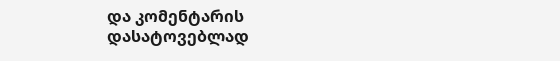და კომენტარის დასატოვებლად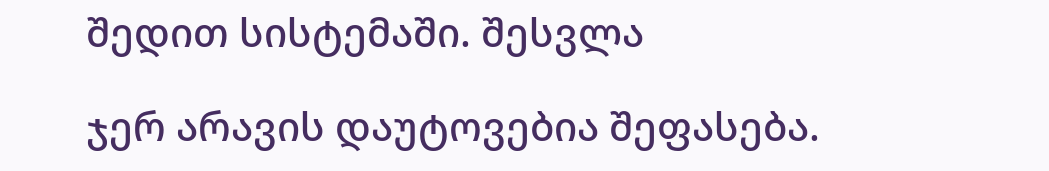შედით სისტემაში. შესვლა

ჯერ არავის დაუტოვებია შეფასება.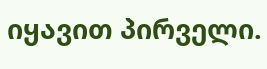იყავით პირველი.